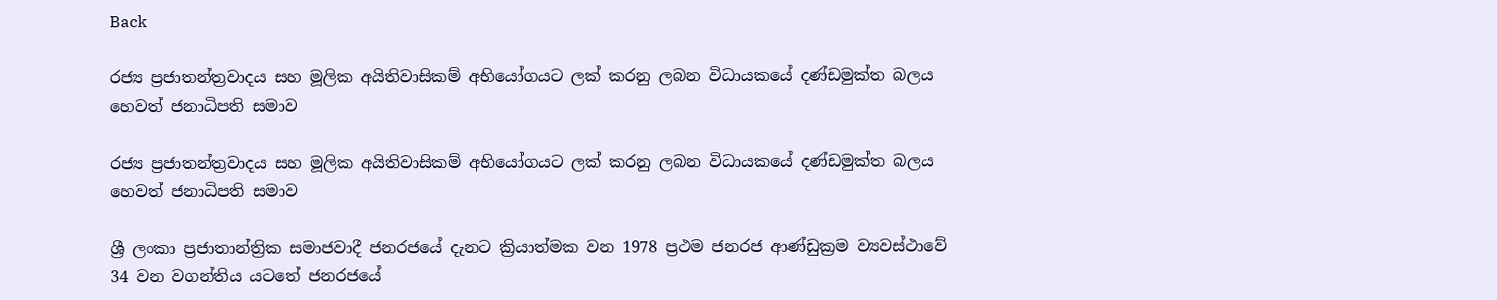Back

රජ්‍ය ප්‍රජාතන්ත්‍රවාදය සහ මූලික අයිතිවාසිකම් අභියෝගයට ලක් කරනු ලබන විධායකයේ දණ්ඩමුක්ත බලය හෙවත් ජනාධිපති සමාව

රජ්‍ය ප්‍රජාතන්ත්‍රවාදය සහ මූලික අයිතිවාසිකම් අභියෝගයට ලක් කරනු ලබන විධායකයේ දණ්ඩමුක්ත බලය හෙවත් ජනාධිපති සමාව

ශ්‍රී ලංකා ප්‍රජාතාන්ත්‍රික සමාජවාදී ජනරජයේ දැනට ක්‍රියාත්මක වන 1978 ප්‍රථම ජනරජ ආණ්ඩුක්‍රම ව්‍යවස්ථාවේ 34 වන වගන්තිය යටතේ ජනරජයේ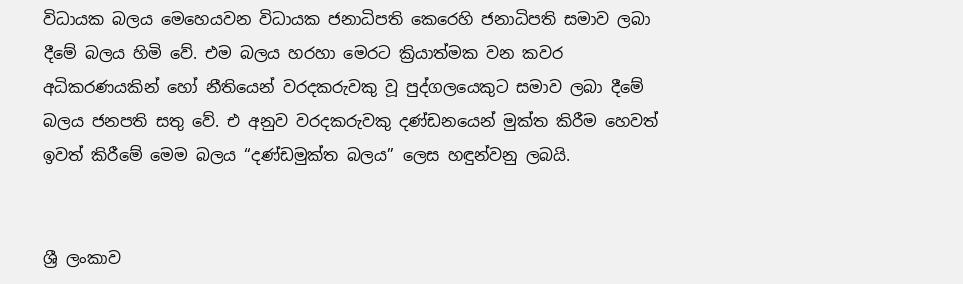විධායක බලය මෙහෙයවන විධායක ජනාධිපති කෙරෙහි ජනාධිපති සමාව ලබා දීමේ බලය හිමි වේ. එම බලය හරහා මෙරට ක්‍රියාත්මක වන කවර අධිකරණයකින් හෝ නීතියෙන් වරදකරුවකු වූ පුද්ගලයෙකුට සමාව ලබා දීමේ බලය ජනපති සතු වේ. එ අනුව වරදකරුවකු දණ්ඩනයෙන් මුක්ත කිරීම හෙවත් ඉවත් කිරීමේ මෙම බලය “දණ්ඩමුක්ත බලය” ලෙස හඳුන්වනු ලබයි.


ශ්‍රී ලංකාව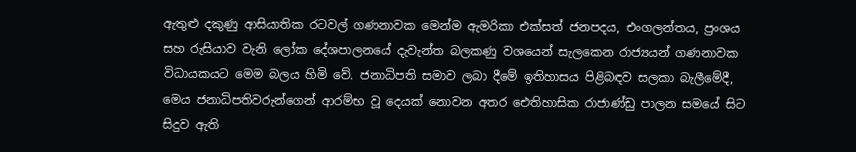ඇතුළු දකුණු ආසියාතික රටවල් ගණනාවක මෙන්ම ඇමරිකා එක්සත් ජනපදය, එංගලන්තය, ප්‍රංශය සහ රුසියාව වැනි ලෝක දේශපාලනයේ දැවැන්ත බලකණු වශයෙන් සැලකෙන රාජ්‍යයන් ගණනාවක විධායකයට මෙම බලය හිමි වේ. ජනාධිපති සමාව ලබා දීමේ ඉතිහාසය පිළිබඳව සලකා බැලීමේදී, මෙය ජනාධිපතිවරුන්ගෙන් ආරම්භ වූ දෙයක් නොවන අතර ඓතිහාසික රාජාණ්ඩු පාලන සමයේ සිට සිදුව ඇති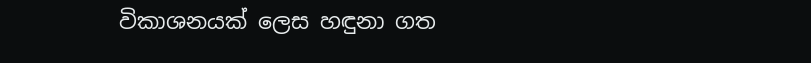විකාශනයක් ලෙස හඳුනා ගත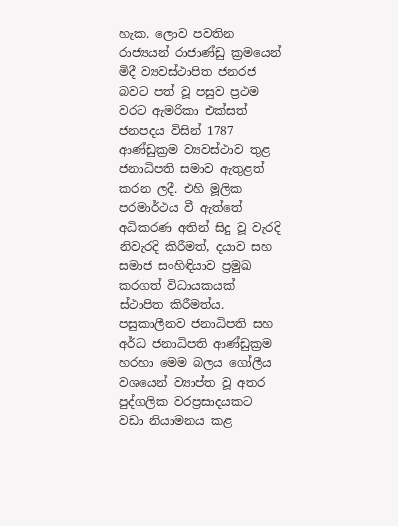හැක. ලොව පවතින රාජ්‍යයන් රාජාණ්ඩු ක්‍රමයෙන් මිදී ව්‍යවස්ථාපිත ජනරජ බවට පත් වූ පසුව ප්‍රථම වරට ඇමරිකා එක්සත් ජනපදය විසින් 1787 ආණ්ඩුක්‍රම ව්‍යවස්ථාව තුළ ජනාධිපති සමාව ඇතුළත් කරන ලදී. එහි මූලික පරමාර්ථය වී ඇත්තේ අධිකරණ අතින් සිදු වූ වැරදි නිවැරදි කිරීමත්, දයාව සහ සමාජ සංහිඳියාව ප්‍රමුඛ කරගත් විධායකයක් ස්ථාපිත කිරීමත්ය. පසුකාලීනව ජනාධිපති සහ අර්ධ ජනාධිපති ආණ්ඩුක්‍රම හරහා මෙම බලය ගෝලීය වශයෙන් ව්‍යාප්ත වූ අතර පුද්ගලික වරප්‍රසාදයකට වඩා නියාමනය කළ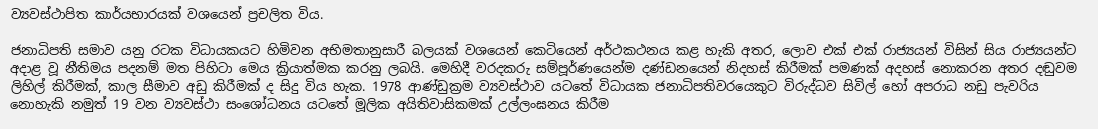ව්‍යවස්ථාපිත කාර්යභාරයක් වශයෙන් ප්‍රචලිත විය.

ජනාධිපති සමාව යනු රටක විධායකයට හිමිවන අභිමතානුසාරී බලයක් වශයෙන් කෙටියෙන් අර්ථකථනය කළ හැකි අතර, ලොව එක් එක් රාජ්‍යයන් විසින් සිය රාජ්‍යයන්ට අදාළ වූ නීතිමය පදනම් මත පිහිටා මෙය ක්‍රියාත්මක කරනු ලබයි. මෙහිදී වරදකරු සම්පූර්ණයෙන්ම දණ්ඩනයෙන් නිදහස් කිරීමක් පමණක් අදහස් නොකරන අතර දඬුවම ලිහිල් කිරීමක්, කාල සීමාව අඩු කිරීමක් ද සිදු විය හැක. 1978 ආණ්ඩුක්‍රම ව්‍යවස්ථාව යටතේ විධායක ජනාධිපතිවරයෙකුට විරුද්ධව සිවිල් හෝ අපරාධ නඩු පැවරිය නොහැකි නමුත් 19 වන ව්‍යවස්ථා සංශෝධනය යටතේ මූලික අයිතිවාසිකමක් උල්ලංඝනය කිරීම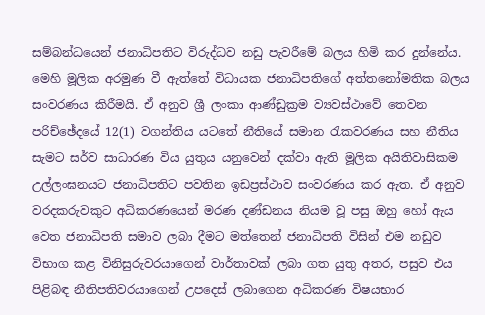සම්බන්ධයෙන් ජනාධිපතිට විරුද්ධව නඩු පැවරීමේ බලය හිමි කර දුන්නේය. මෙහි මූලික අරමුණ වී ඇත්තේ විධායක ජනාධිපතිගේ අත්තනෝමතික බලය සංවරණය කිරීමයි. ඒ අනුව ශ්‍රී ලංකා ආණ්ඩුක්‍රම ව්‍යවස්ථාවේ තෙවන පරිච්ඡේදයේ 12(1) වගන්තිය යටතේ නීතියේ සමාන රැකවරණය සහ නීතිය සැමට සර්ව සාධාරණ විය යුතුය යනුවෙන් දක්වා ඇති මූලික අයිතිවාසිකම උල්ලංඝනයට ජනාධිපතිට පවතින ඉඩප්‍රස්ථාව සංවරණය කර ඇත. ඒ අනුව වරදකරුවකුට අධිකරණයෙන් මරණ දණ්ඩනය නියම වූ පසු ඔහු හෝ ඇය වෙත ජනාධිපති සමාව ලබා දීමට මත්තෙන් ජනාධිපති විසින් එම නඩුව විභාග කළ විනිසුරුවරයාගෙන් වාර්තාවක් ලබා ගත යුතු අතර, පසුව එය පිළිබඳ නීතිපතිවරයාගෙන් උපදෙස් ලබාගෙන අධිකරණ විෂයභාර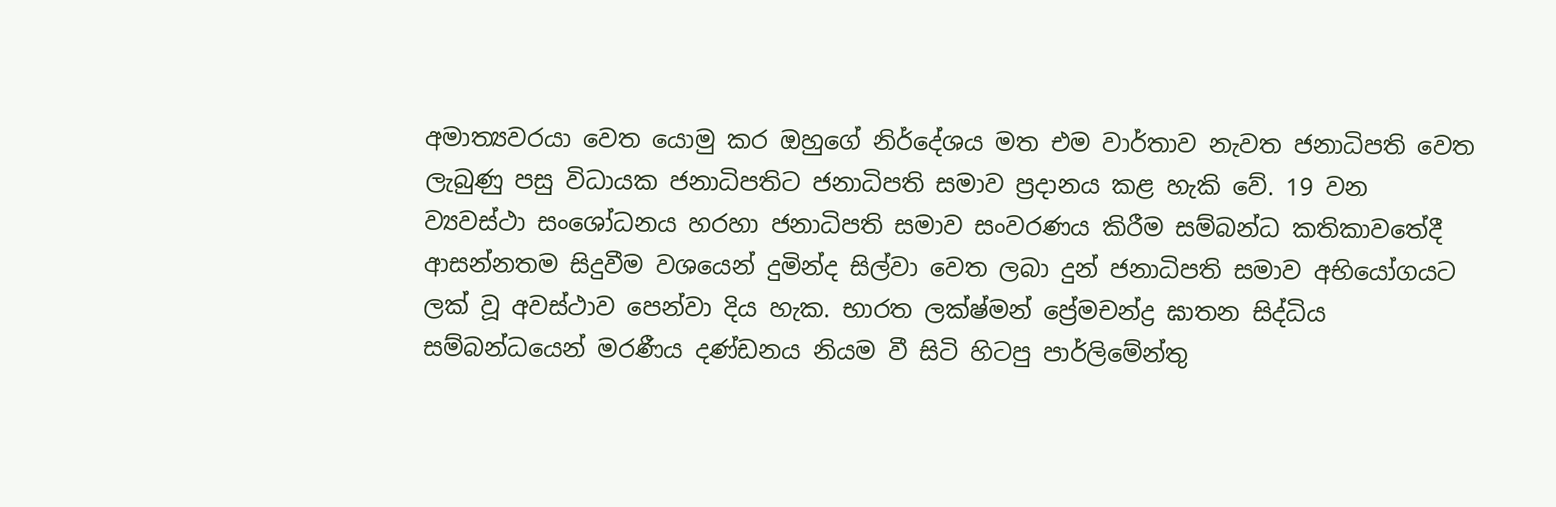අමාත්‍යවරයා වෙත යොමු කර ඔහුගේ නිර්දේශය මත එම වාර්තාව නැවත ජනාධිපති වෙත ලැබුණු පසු විධායක ජනාධිපතිට ජනාධිපති සමාව ප්‍රදානය කළ හැකි වේ. 19 වන ව්‍යවස්ථා සංශෝධනය හරහා ජනාධිපති සමාව සංවරණය කිරීම සම්බන්ධ කතිකාවතේදී ආසන්නතම සිදුවීම වශයෙන් දුමින්ද සිල්වා වෙත ලබා දුන් ජනාධිපති සමාව අභියෝගයට ලක් වූ අවස්ථාව පෙන්වා දිය හැක. භාරත ලක්ෂ්මන් ප්‍රේමචන්ද්‍ර ඝාතන සිද්ධිය සම්බන්ධයෙන් මරණීය දණ්ඩනය නියම වී සිටි හිටපු පාර්ලිමේන්තු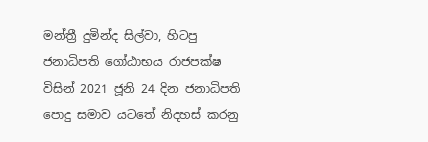මන්ත්‍රී දුමින්ද සිල්වා, හිටපු ජනාධිපති ගෝඨාභය රාජපක්ෂ විසින් 2021 ජූනි 24 දින ජනාධිපති පොදු සමාව යටතේ නිදහස් කරනු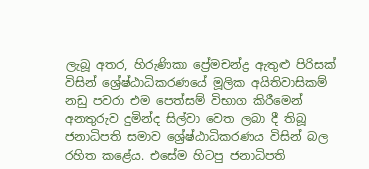ලැබූ අතර, හිරුණිකා ප්‍රේමචන්ද්‍ර ඇතුළු පිරිසක් විසින් ශ්‍රේෂ්ඨාධිකරණයේ මූලික අයිතිවාසිකම් නඩු පවරා එම පෙත්සම් විභාග කිරීමෙන් අනතුරුව දුමින්ද සිල්වා වෙත ලබා දී තිබූ ජනාධිපති සමාව ශ්‍රේෂ්ඨාධිකරණය විසින් බල රහිත කළේය. එසේම හිටපු ජනාධිපති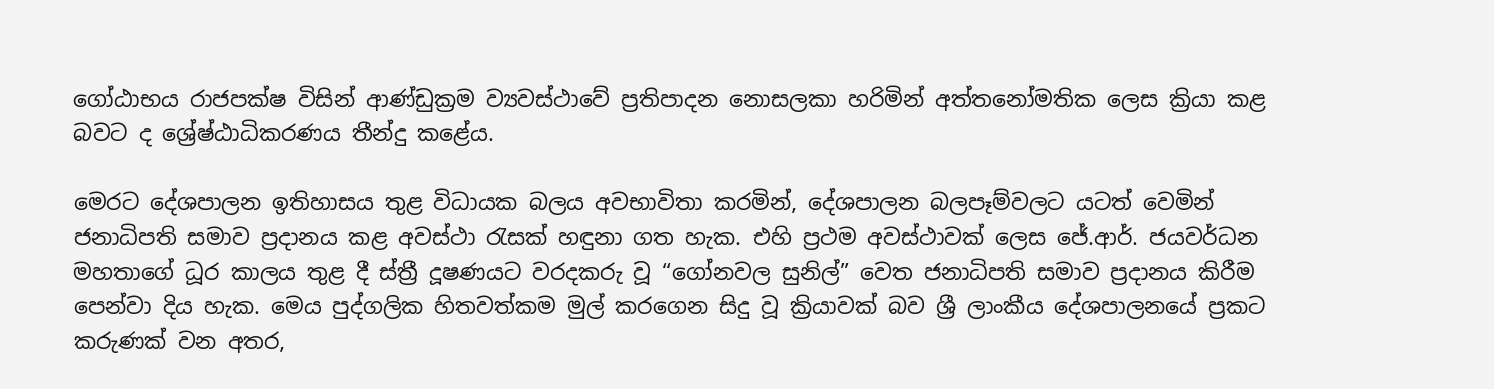ගෝඨාභය රාජපක්ෂ විසින් ආණ්ඩුක්‍රම ව්‍යවස්ථාවේ ප්‍රතිපාදන නොසලකා හරිමින් අත්තනෝමතික ලෙස ක්‍රියා කළ බවට ද ශ්‍රේෂ්ඨාධිකරණය තීන්දු කළේය.

මෙරට දේශපාලන ඉතිහාසය තුළ විධායක බලය අවභාවිතා කරමින්, දේශපාලන බලපෑම්වලට යටත් වෙමින් ජනාධිපති සමාව ප්‍රදානය කළ අවස්ථා රැසක් හඳුනා ගත හැක. එහි ප්‍රථම අවස්ථාවක් ලෙස ජේ.ආර්. ජයවර්ධන මහතාගේ ධූර කාලය තුළ දී ස්ත්‍රී දූෂණයට වරදකරු වූ “ගෝනවල සුනිල්” වෙත ජනාධිපති සමාව ප්‍රදානය කිරීම පෙන්වා දිය හැක. මෙය පුද්ගලික හිතවත්කම මුල් කරගෙන සිදු වූ ක්‍රියාවක් බව ශ්‍රී ලාංකීය දේශපාලනයේ ප්‍රකට කරුණක් වන අතර,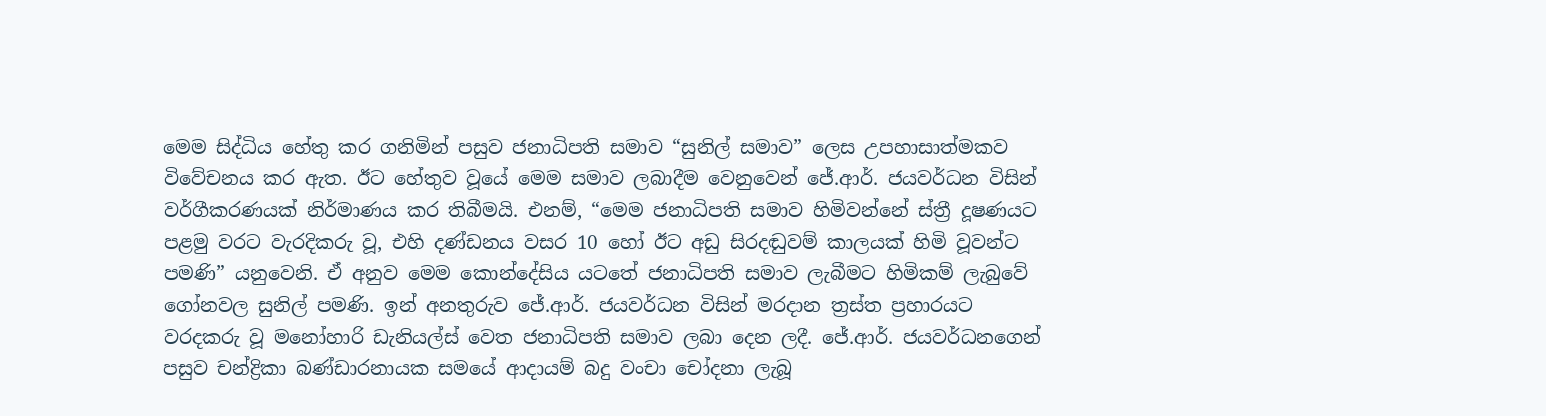මෙම සිද්ධිය හේතු කර ගනිමින් පසුව ජනාධිපති සමාව “සුනිල් සමාව” ලෙස උපහාසාත්මකව විවේචනය කර ඇත. ඊට හේතුව වූයේ මෙම සමාව ලබාදීම වෙනුවෙන් ජේ.ආර්. ජයවර්ධන විසින් වර්ගීකරණයක් නිර්මාණය කර තිබීමයි. එනම්, “මෙම ජනාධිපති සමාව හිමිවන්නේ ස්ත්‍රී දූෂණයට පළමු වරට වැරදිකරු වූ, එහි දණ්ඩනය වසර 10 හෝ ඊට අඩු සිරදඬුවම් කාලයක් හිමි වූවන්ට පමණි” යනුවෙනි. ඒ අනුව මෙම කොන්දේසිය යටතේ ජනාධිපති සමාව ලැබීමට හිමිකම් ලැබුවේ ගෝනවල සුනිල් පමණි. ඉන් අනතුරුව ජේ.ආර්. ජයවර්ධන විසින් මරදාන ත්‍රස්ත ප්‍රහාරයට වරදකරු වූ මනෝහාරි ඩැනියල්ස් වෙත ජනාධිපති සමාව ලබා දෙන ලදී. ජේ.ආර්. ජයවර්ධනගෙන් පසුව චන්ද්‍රිකා බණ්ඩාරනායක සමයේ ආදායම් බදු වංචා චෝදනා ලැබූ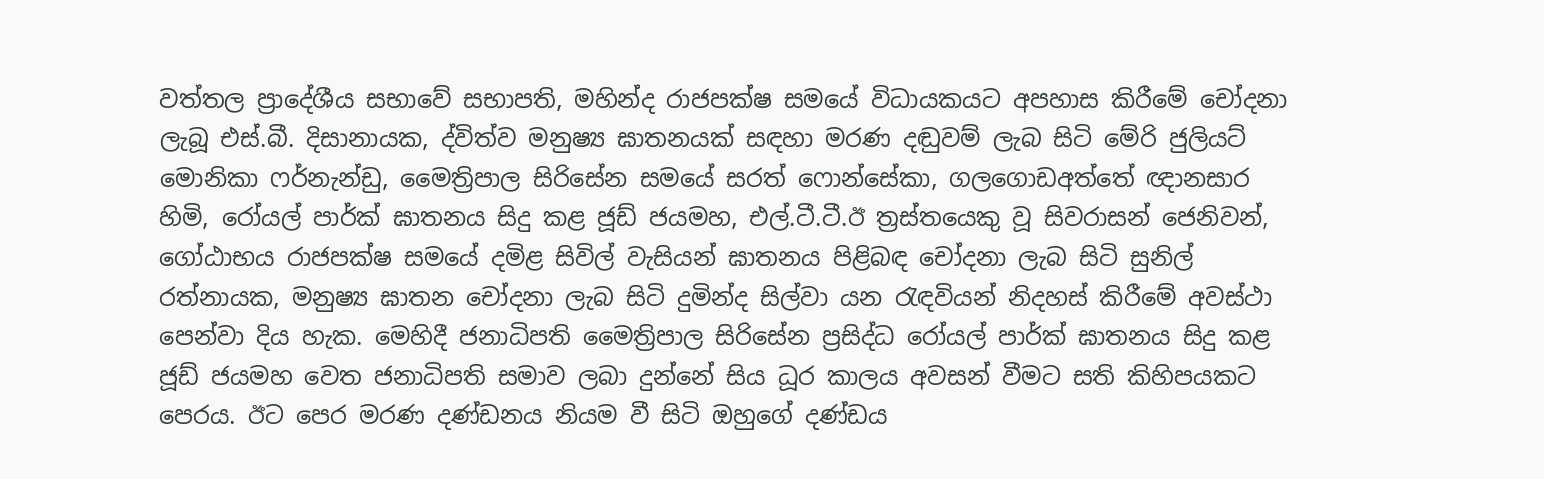වත්තල ප්‍රාදේශීය සභාවේ සභාපති, මහින්ද රාජපක්ෂ සමයේ විධායකයට අපහාස කිරීමේ චෝදනා ලැබූ එස්.බී. දිසානායක, ද්විත්ව මනුෂ්‍ය ඝාතනයක් සඳහා මරණ දඬුවම් ලැබ සිටි මේරි ජුලියට් මොනිකා ෆර්නැන්ඩු, මෛත්‍රිපාල සිරිසේන සමයේ සරත් ෆොන්සේකා, ගලගොඩඅත්තේ ඥානසාර හිමි, රෝයල් පාර්ක් ඝාතනය සිදු කළ ජූඩ් ජයමහ, එල්.ටී.ටී.ඊ ත්‍රස්තයෙකු වූ සිවරාසන් ජෙනිවන්, ගෝඨාභය රාජපක්ෂ සමයේ දමිළ සිවිල් වැසියන් ඝාතනය පිළිබඳ චෝදනා ලැබ සිටි සුනිල් රත්නායක, මනුෂ්‍ය ඝාතන චෝදනා ලැබ සිටි දුමින්ද සිල්වා යන රැඳවියන් නිදහස් කිරීමේ අවස්ථා පෙන්වා දිය හැක. මෙහිදී ජනාධිපති මෛත්‍රිපාල සිරිසේන ප්‍රසිද්ධ රෝයල් පාර්ක් ඝාතනය සිදු කළ ජූඩ් ජයමහ වෙත ජනාධිපති සමාව ලබා දුන්නේ සිය ධූර කාලය අවසන් වීමට සති කිහිපයකට පෙරය. ඊට පෙර මරණ දණ්ඩනය නියම වී සිටි ඔහුගේ දණ්ඩය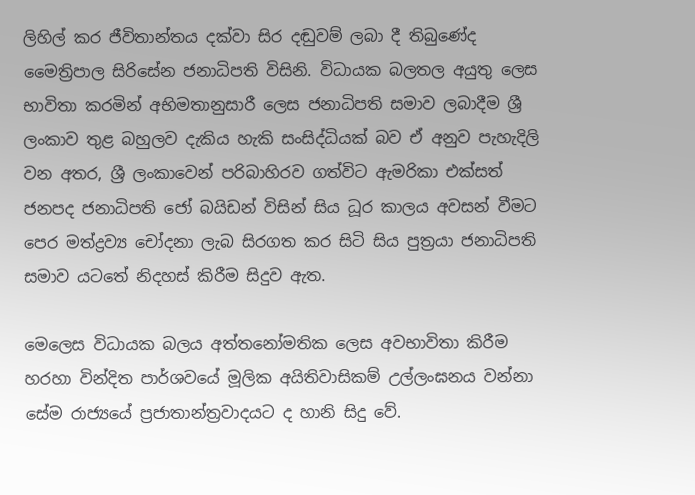ලිහිල් කර ජීවිතාන්තය දක්වා සිර දඬුවම් ලබා දී තිබුණේද මෛත්‍රිපාල සිරිසේන ජනාධිපති විසිනි. විධායක බලතල අයුතු ලෙස භාවිතා කරමින් අභිමතානුසාරී ලෙස ජනාධිපති සමාව ලබාදීම ශ්‍රී ලංකාව තුළ බහුලව දැකිය හැකි සංසිද්ධියක් බව ඒ අනුව පැහැදිලි වන අතර, ශ්‍රී ලංකාවෙන් පරිබාහිරව ගත්විට ඇමරිකා එක්සත් ජනපද ජනාධිපති ජෝ බයිඩන් විසින් සිය ධූර කාලය අවසන් වීමට පෙර මත්ද්‍රව්‍ය චෝදනා ලැබ සිරගත කර සිටි සිය පුත්‍රයා ජනාධිපති සමාව යටතේ නිදහස් කිරීම සිදුව ඇත.

මෙලෙස විධායක බලය අත්තනෝමතික ලෙස අවභාවිතා කිරීම හරහා වින්දිත පාර්ශවයේ මූලික අයිතිවාසිකම් උල්ලංඝනය වන්නා සේම රාජ්‍යයේ ප්‍රජාතාන්ත්‍රවාදයට ද හානි සිදු වේ.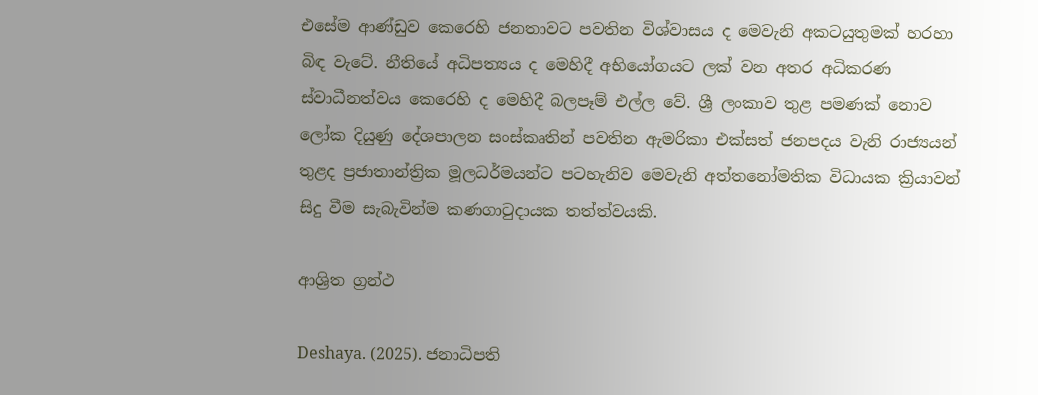එසේම ආණ්ඩුව කෙරෙහි ජනතාවට පවතින විශ්වාසය ද මෙවැනි අකටයුතුමක් හරහා බිඳ වැටේ. නීතියේ අධිපත්‍යය ද මෙහිදී අභියෝගයට ලක් වන අතර අධිකරණ ස්වාධීනත්වය කෙරෙහි ද මෙහිදී බලපෑම් එල්ල වේ. ශ්‍රී ලංකාව තුළ පමණක් නොව ලෝක දියුණු දේශපාලන සංස්කෘතින් පවතින ඇමරිකා එක්සත් ජනපදය වැනි රාජ්‍යයන් තුළද ප්‍රජාතාන්ත්‍රික මූලධර්මයන්ට පටහැනිව මෙවැනි අත්තනෝමතික විධායක ක්‍රියාවන් සිදු වීම සැබැවින්ම කණගාටුදායක තත්ත්වයකි.

ආශ්‍රිත ග්‍රන්ථ

Deshaya. (2025). ජනාධිපති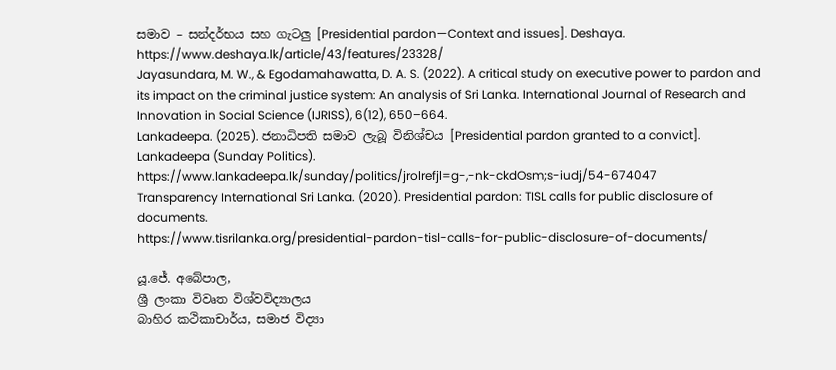සමාව – සන්දර්භය සහ ගැටලු [Presidential pardon—Context and issues]. Deshaya.
https://www.deshaya.lk/article/43/features/23328/
Jayasundara, M. W., & Egodamahawatta, D. A. S. (2022). A critical study on executive power to pardon and its impact on the criminal justice system: An analysis of Sri Lanka. International Journal of Research and Innovation in Social Science (IJRISS), 6(12), 650–664.
Lankadeepa. (2025). ජනාධිපති සමාව ලැබූ විනිශ්චය [Presidential pardon granted to a convict]. Lankadeepa (Sunday Politics).
https://www.lankadeepa.lk/sunday/politics/jrolrefjl=g-,-nk-ckdOsm;s-iudj/54-674047
Transparency International Sri Lanka. (2020). Presidential pardon: TISL calls for public disclosure of documents.
https://www.tisrilanka.org/presidential-pardon-tisl-calls-for-public-disclosure-of-documents/

යූ.ජේ. අබේපාල,
ශ්‍රී ලංකා විවෘත විශ්වවිද්‍යාලය
බාහිර කථිකාචාර්ය, සමාජ විද්‍යා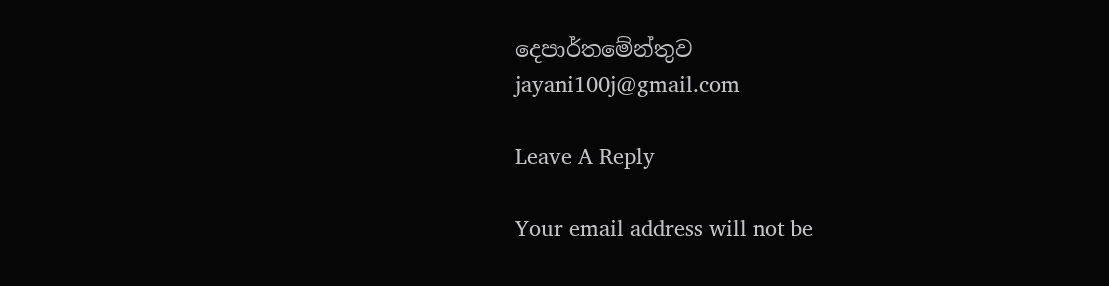දෙපාර්තමේන්තුව
jayani100j@gmail.com

Leave A Reply

Your email address will not be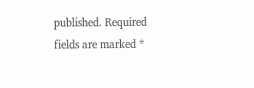published. Required fields are marked *